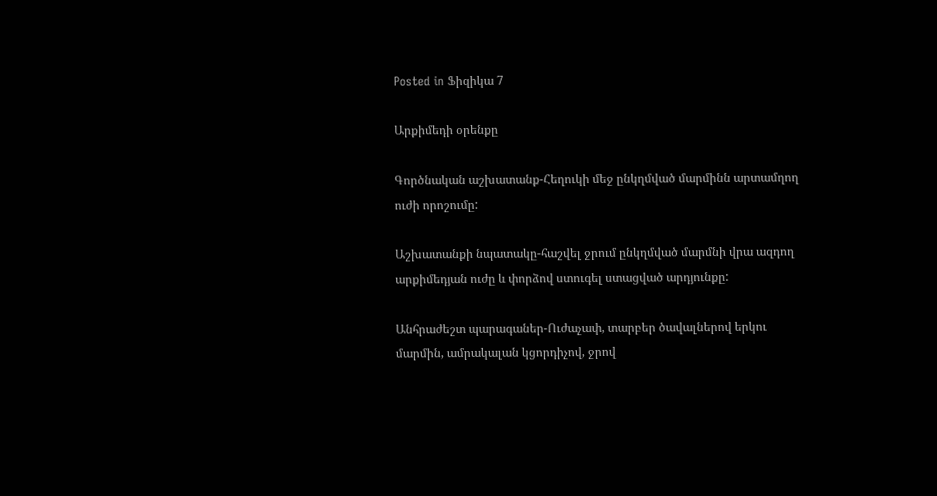Posted in Ֆիզիկա 7

Արքիմեդի օրենքը

Գործնական աշխատանք-Հեղուկի մեջ ընկղմված մարմինն արտամղող ուժի որոշումը:

Աշխատանքի նպատակը-հաշվել ջրում ընկղմված մարմնի վրա ազդող արքիմեդյան ուժը և փորձով ստուգել ստացված արդյունքը:

Անհրաժեշտ պարագաներ-Ուժաչափ, տարբեր ծավալներով երկու մարմին, ամրակալան կցորդիչով, ջրով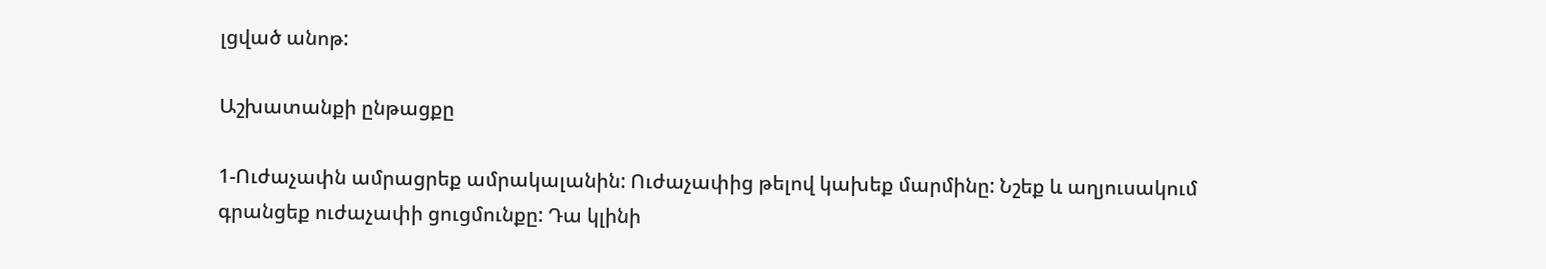լցված անոթ:

Աշխատանքի ընթացքը

1-Ուժաչափն ամրացրեք ամրակալանին: Ուժաչափից թելով կախեք մարմինը: Նշեք և աղյուսակում գրանցեք ուժաչափի ցուցմունքը: Դա կլինի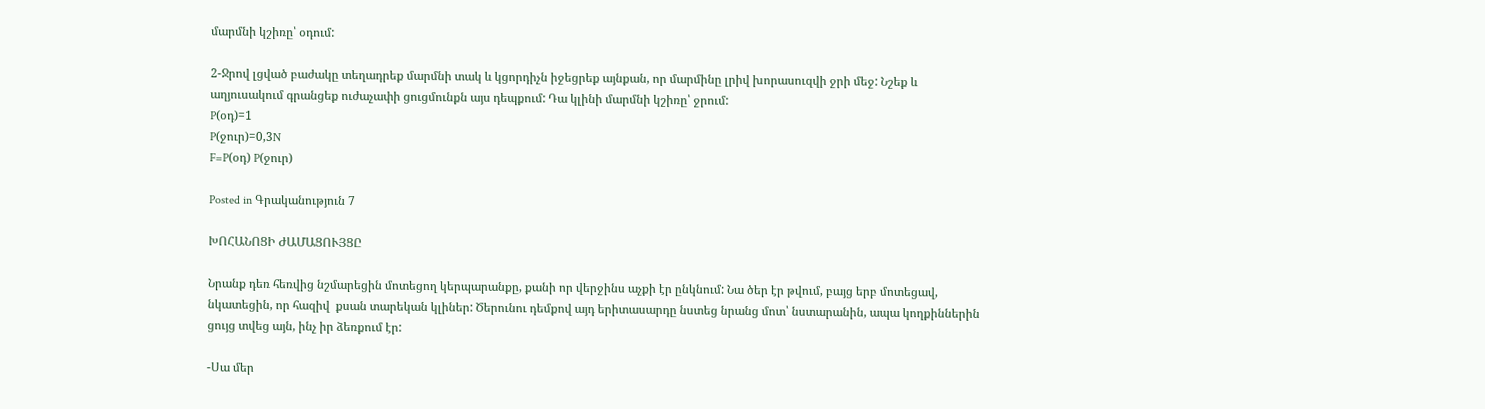մարմնի կշիռը՝ օդում:

2-Ջրով լցված բաժակը տեղադրեք մարմնի տակ և կցորդիչն իջեցրեք այնքան, որ մարմինը լրիվ խորասուզվի ջրի մեջ: Նշեք և աղյուսակում գրանցեք ուժաչափի ցուցմունքն այս դեպքում: Դա կլինի մարմնի կշիռը՝ ջրում:
P(օդ)=1
P(ջուր)=0,3N
F=P(օդ) P(ջուր)

Posted in Գրականություն 7

ԽՈՀԱՆՈՑԻ ԺԱՄԱՑՈՒՅՑԸ

Նրանք դեռ հեռվից նշմարեցին մոտեցող կերպարանքը, քանի որ վերջինս աչքի էր ընկնում: Նա ծեր էր թվում, բայց երբ մոտեցավ, նկատեցին, որ հազիվ  քսան տարեկան կլիներ: Ծերունու դեմքով այդ երիտասարդը նստեց նրանց մոտ՝ նստարանին, ապա կողքիններին ցույց տվեց այն, ինչ իր ձեռքում էր:

-Սա մեր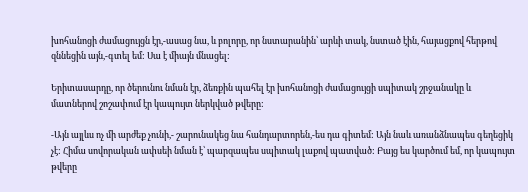խոհանոցի ժամացույցն էր,-ասաց նա, և բոլորը, որ նստարանին՝ արևի տակ, նստած էին, հայացքով հերթով զննեցին այն,-գտել եմ: Սա է միայն մնացել:

Երիտասարդը, որ ծերունու նման էր, ձեռքին պահել էր խոհանոցի ժամացույցի սպիտակ շրջանակը և մատներով շոշափում էր կապույտ ներկված թվերը:

-Այն այլևս ոչ մի արժեք չունի,- շարունակեց նա հանդարտորեն,-ես դա գիտեմ: Այն նաև առանձնապես գեղեցիկ չէ: Հիմա սովորական ափսեի նման է՝ պարզապես սպիտակ լաքով պատված: Բայց ես կարծում եմ, որ կապույտ թվերը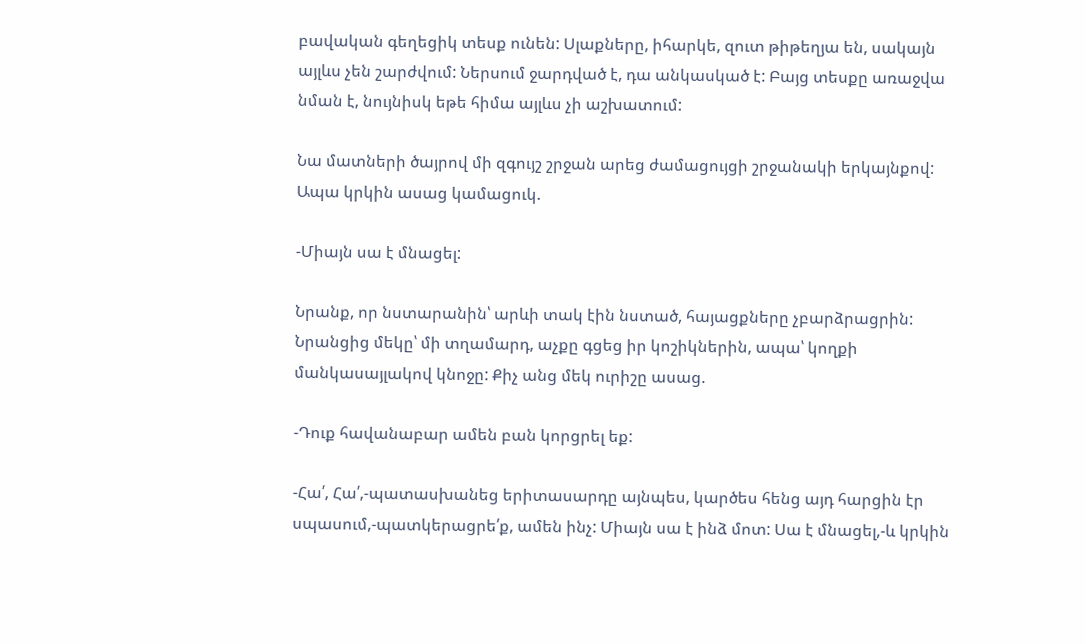բավական գեղեցիկ տեսք ունեն: Սլաքները, իհարկե, զուտ թիթեղյա են, սակայն այլևս չեն շարժվում: Ներսում ջարդված է, դա անկասկած է: Բայց տեսքը առաջվա նման է, նույնիսկ եթե հիմա այլևս չի աշխատում:

Նա մատների ծայրով մի զգույշ շրջան արեց ժամացույցի շրջանակի երկայնքով: Ապա կրկին ասաց կամացուկ.

-Միայն սա է մնացել:

Նրանք, որ նստարանին՝ արևի տակ էին նստած, հայացքները չբարձրացրին: Նրանցից մեկը՝ մի տղամարդ, աչքը գցեց իր կոշիկներին, ապա՝ կողքի մանկասայլակով կնոջը: Քիչ անց մեկ ուրիշը ասաց.

-Դուք հավանաբար ամեն բան կորցրել եք:

-Հա՛, Հա՛,-պատասխանեց երիտասարդը այնպես, կարծես հենց այդ հարցին էր սպասում,-պատկերացրե՛ք, ամեն ինչ: Միայն սա է ինձ մոտ: Սա է մնացել,-և կրկին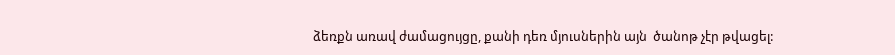ձեռքն առավ ժամացույցը, քանի դեռ մյուսներին այն  ծանոթ չէր թվացել: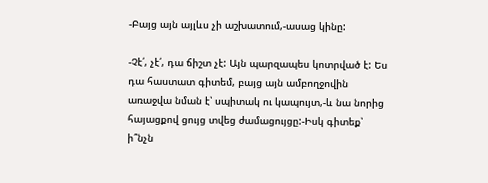-Բայց այն այլևս չի աշխատում,-ասաց կինը:

-Չէ՛, չէ՛, դա ճիշտ չէ: Այն պարզապես կոտրված է: Ես դա հաստատ գիտեմ, բայց այն ամբողջովին առաջվա նման է՝ սպիտակ ու կապույտ,-և նա նորից հայացքով ցույց տվեց ժամացույցը:-Իսկ գիտեք՝ ի՞նչն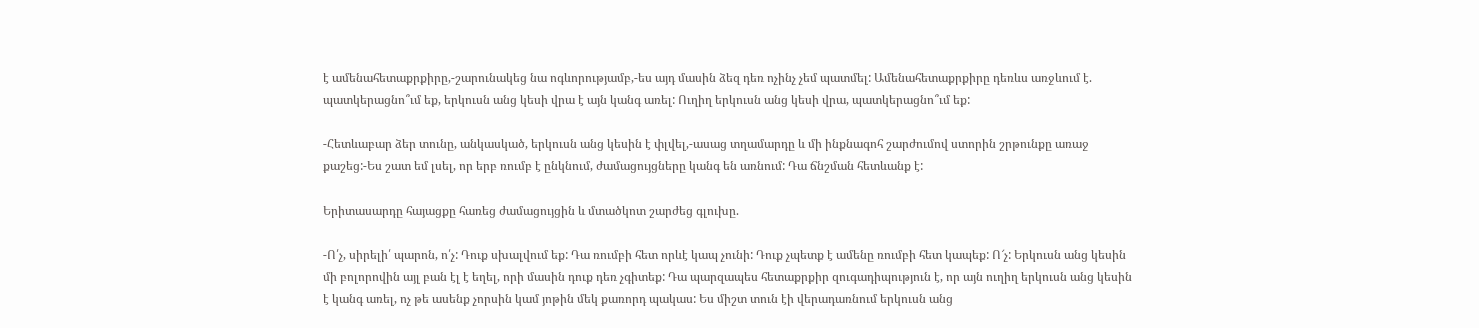է ամենահետաքրքիրը,-շարունակեց նա ոգևորությամբ,-ես այդ մասին ձեզ դեռ ոչինչ չեմ պատմել: Ամենահետաքրքիրը դեռևս առջևում է. պատկերացնո՞ւմ եք, երկուսն անց կեսի վրա է այն կանգ առել: Ուղիղ երկուսն անց կեսի վրա, պատկերացնո՞ւմ եք:

-Հետևաբար ձեր տունը, անկասկած, երկուսն անց կեսին է փլվել,-ասաց տղամարդը և մի ինքնագոհ շարժումով ստորին շրթունքը առաջ քաշեց:-Ես շատ եմ լսել, որ երբ ռումբ է ընկնում, ժամացույցները կանգ են առնում: Դա ճնշման հետևանք է:

Երիտասարդը հայացքը հառեց ժամացույցին և մտածկոտ շարժեց գլուխը.

-Ո՛չ, սիրելի՛ պարոն, ո՛չ: Դուք սխալվում եք: Դա ռումբի հետ որևէ կապ չունի: Դուք չպետք է ամենը ռումբի հետ կապեք: Ո՜չ: Երկուսն անց կեսին մի բոլորովին այլ բան էլ է եղել, որի մասին դուք դեռ չգիտեք: Դա պարզապես հետաքրքիր զուգադիպություն է, որ այն ուղիղ երկուսն անց կեսին է կանգ առել, ոչ թե ասենք չորսին կամ յոթին մեկ քառորդ պակաս: Ես միշտ տուն էի վերադառնում երկուսն անց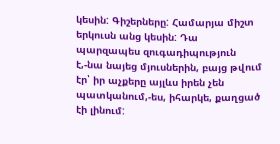կեսին: Գիշերները: Համարյա միշտ երկուսն անց կեսին: Դա պարզապես զուգադիպություն է,-նա նայեց մյուսներին, բայց թվում էր՝ իր աչքերը այլևս իրեն չեն պատկանում,-ես, իհարկե, քաղցած էի լինում: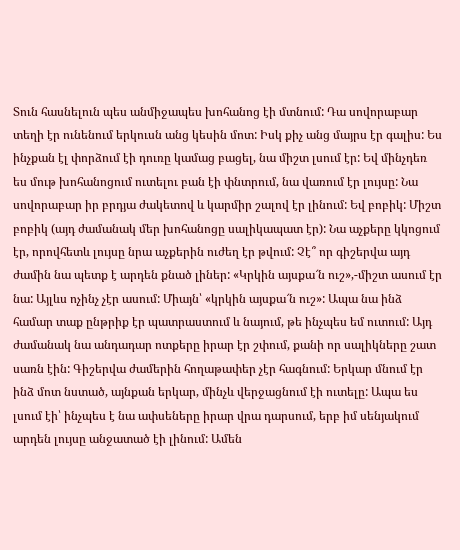Տուն հասնելուն պես անմիջապես խոհանոց էի մտնում: Դա սովորաբար տեղի էր ունենում երկուսն անց կեսին մոտ: Իսկ քիչ անց մայրս էր գալիս: Ես ինչքան էլ փորձում էի դուռը կամաց բացել, նա միշտ լսում էր: Եվ մինչդեռ ես մութ խոհանոցում ուտելու բան էի փնտրում, նա վառում էր լույսը: Նա սովորաբար իր բրդյա ժակետով և կարմիր շալով էր լինում: Եվ բոբիկ: Միշտ բոբիկ (այդ ժամանակ մեր խոհանոցը սալիկապատ էր): Նա աչքերը կկոցում էր, որովհետև լույսը նրա աչքերին ուժեղ էր թվում: Չէ՞ որ գիշերվա այդ ժամին նա պետք է արդեն քնած լիներ: «Կրկին այսքա՜ն ուշ»,-միշտ ասում էր նա: Այլևս ոչինչ չէր ասում: Միայն՝ «կրկին այսքա՜ն ուշ»: Ապա նա ինձ համար տաք ընթրիք էր պատրաստում և նայում, թե ինչպես եմ ուտում: Այդ ժամանակ նա անդադար ոտքերը իրար էր շփում, քանի որ սալիկները շատ սառն էին: Գիշերվա ժամերին հողաթափեր չէր հագնում: Երկար մնում էր ինձ մոտ նստած, այնքան երկար, մինչև վերջացնում էի ուտելը: Ապա ես լսում էի՝ ինչպես է նա ափսեները իրար վրա դարսում, երբ իմ սենյակում արդեն լույսը անջատած էի լինում: Ամեն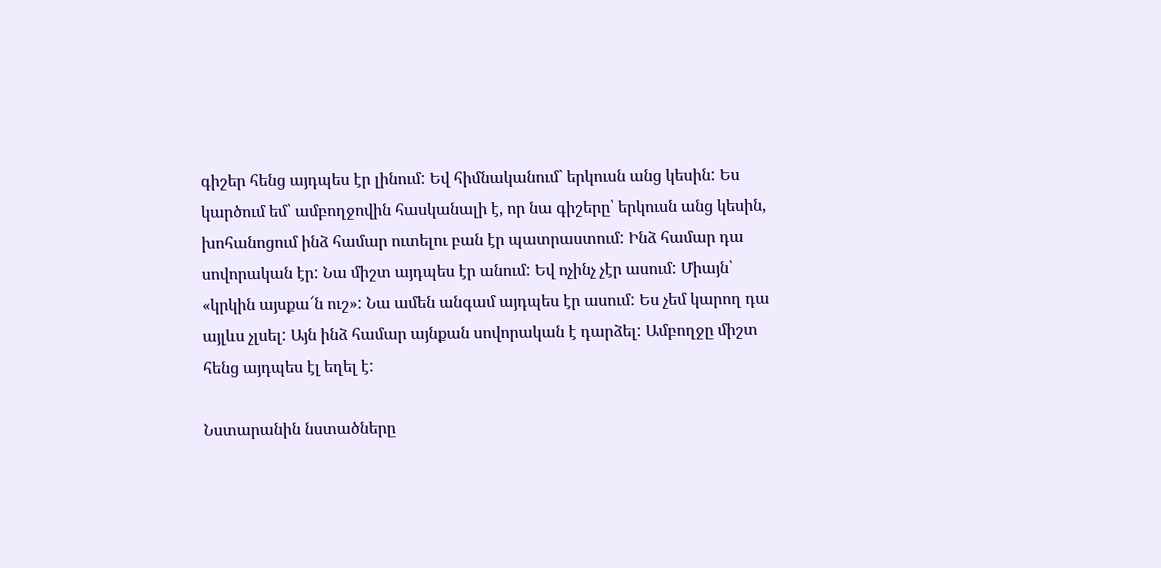գիշեր հենց այդպես էր լինում: Եվ հիմնականում` երկուսն անց կեսին: Ես կարծում եմ՝ ամբողջովին հասկանալի է, որ նա գիշերը՝ երկուսն անց կեսին, խոհանոցում ինձ համար ուտելու բան էր պատրաստում: Ինձ համար դա սովորական էր: Նա միշտ այդպես էր անում: Եվ ոչինչ չէր ասում: Միայն՝ «կրկին այսքա՜ն ուշ»: Նա ամեն անգամ այդպես էր ասում: Ես չեմ կարող դա այլևս չլսել: Այն ինձ համար այնքան սովորական է դարձել: Ամբողջը միշտ հենց այդպես էլ եղել է:

Նստարանին նստածները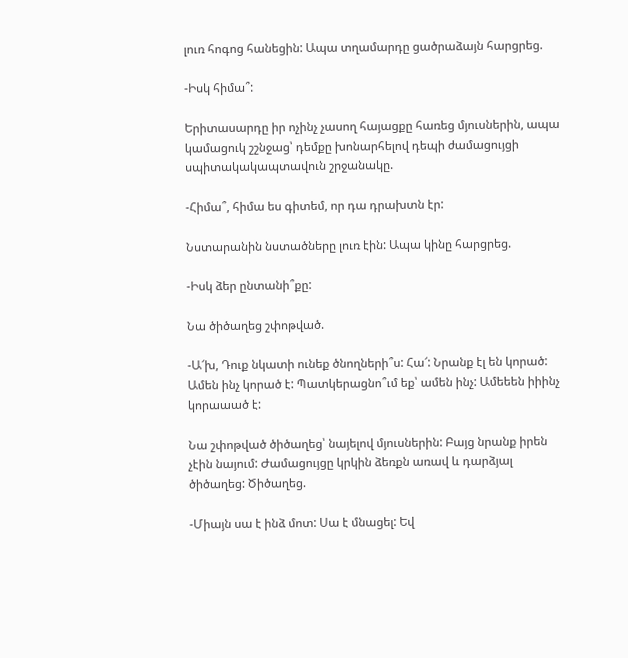լուռ հոգոց հանեցին: Ապա տղամարդը ցածրաձայն հարցրեց.

-Իսկ հիմա՞:

Երիտասարդը իր ոչինչ չասող հայացքը հառեց մյուսներին, ապա կամացուկ շշնջաց՝ դեմքը խոնարհելով դեպի ժամացույցի սպիտակակապտավուն շրջանակը.

-Հիմա՞, հիմա ես գիտեմ, որ դա դրախտն էր:

Նստարանին նստածները լուռ էին: Ապա կինը հարցրեց.

-Իսկ ձեր ընտանի՞քը:

Նա ծիծաղեց շփոթված.

-Ա՜խ, Դուք նկատի ունեք ծնողների՞ս: Հա՜: Նրանք էլ են կորած: Ամեն ինչ կորած է: Պատկերացնո՞ւմ եք՝ ամեն ինչ: Ամեեեն իիինչ կորաաած է:

Նա շփոթված ծիծաղեց՝ նայելով մյուսներին: Բայց նրանք իրեն չէին նայում: Ժամացույցը կրկին ձեռքն առավ և դարձյալ ծիծաղեց: Ծիծաղեց.

-Միայն սա է ինձ մոտ: Սա է մնացել: Եվ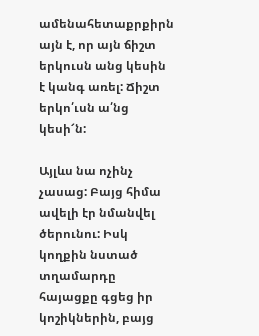ամենահետաքրքիրն այն է, որ այն ճիշտ երկուսն անց կեսին է կանգ առել: Ճիշտ երկո՛ւսն ա՛նց կեսի՜ն:

Այլևս նա ոչինչ չասաց: Բայց հիմա ավելի էր նմանվել ծերունու: Իսկ կողքին նստած տղամարդը հայացքը գցեց իր կոշիկներին, բայց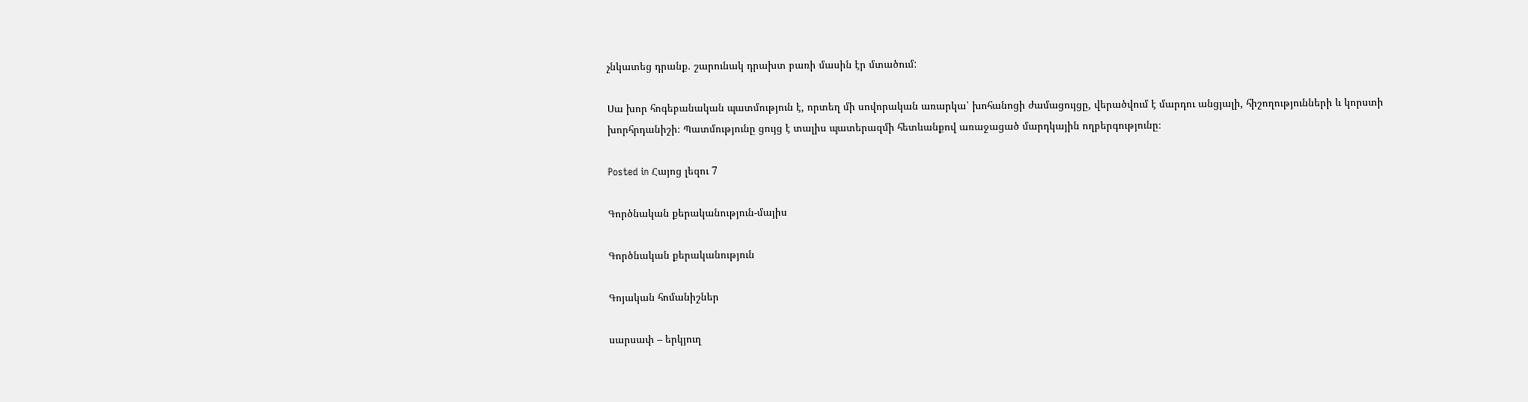չնկատեց դրանք. շարունակ դրախտ բառի մասին էր մտածում:

Սա խոր հոգեբանական պատմություն է, որտեղ մի սովորական առարկա՝ խոհանոցի ժամացույցը, վերածվում է մարդու անցյալի, հիշողությունների և կորստի խորհրդանիշի։ Պատմությունը ցույց է տալիս պատերազմի հետևանքով առաջացած մարդկային ողբերգությունը։

Posted in Հայոց լեզու 7

Գործնական քերականություն-մայիս

Գործնական քերականություն

Գոյական հոմանիշներ

սարսափ – երկյուղ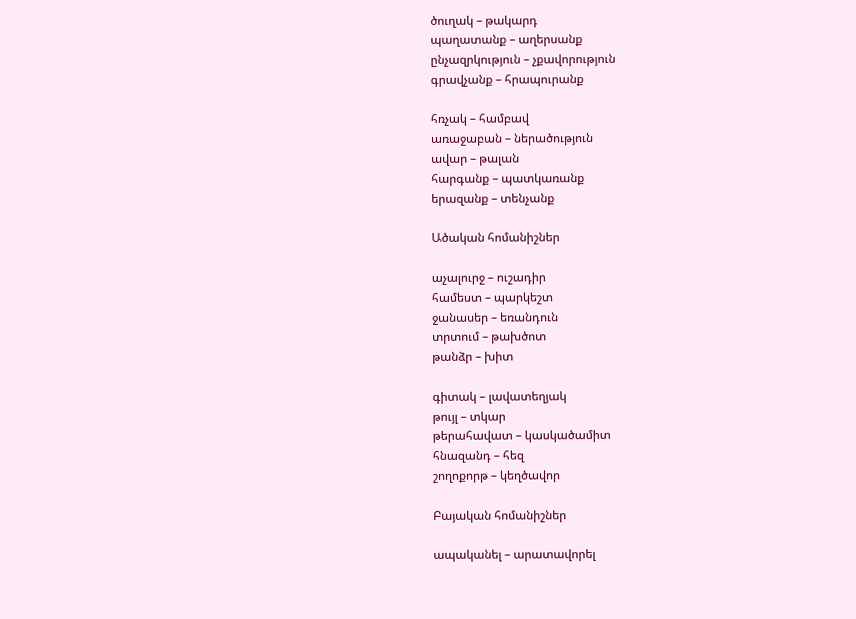ծուղակ – թակարդ
պաղատանք – աղերսանք
ընչազրկություն – չքավորություն
գրավչանք – հրապուրանք

հռչակ – համբավ
առաջաբան – ներածություն
ավար – թալան
հարգանք – պատկառանք
երազանք – տենչանք

Ածական հոմանիշներ

աչալուրջ – ուշադիր
համեստ – պարկեշտ
ջանասեր – եռանդուն
տրտում – թախծոտ
թանձր – խիտ

գիտակ – լավատեղյակ
թույլ – տկար
թերահավատ – կասկածամիտ
հնազանդ – հեզ
շողոքորթ – կեղծավոր

Բայական հոմանիշներ

ապականել – արատավորել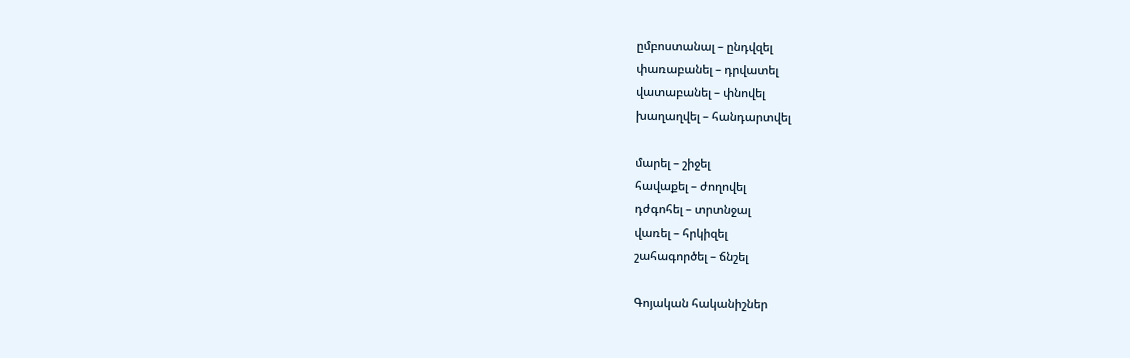ըմբոստանալ – ընդվզել
փառաբանել – դրվատել
վատաբանել – փնովել
խաղաղվել – հանդարտվել

մարել – շիջել
հավաքել – ժողովել
դժգոհել – տրտնջալ
վառել – հրկիզել
շահագործել – ճնշել

Գոյական հականիշներ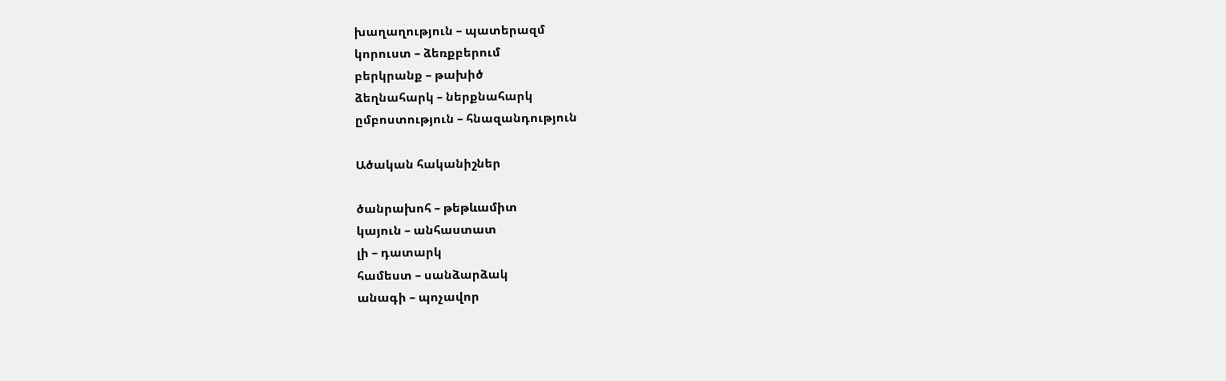խաղաղություն – պատերազմ
կորուստ – ձեռքբերում
բերկրանք – թախիծ
ձեղնահարկ – ներքնահարկ
ըմբոստություն – հնազանդություն

Ածական հականիշներ

ծանրախոհ – թեթևամիտ
կայուն – անհաստատ
լի – դատարկ
համեստ – սանձարձակ
անագի – պոչավոր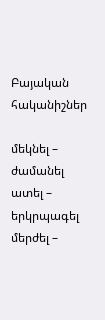Բայական հականիշներ

մեկնել – ժամանել
ատել – երկրպագել
մերժել –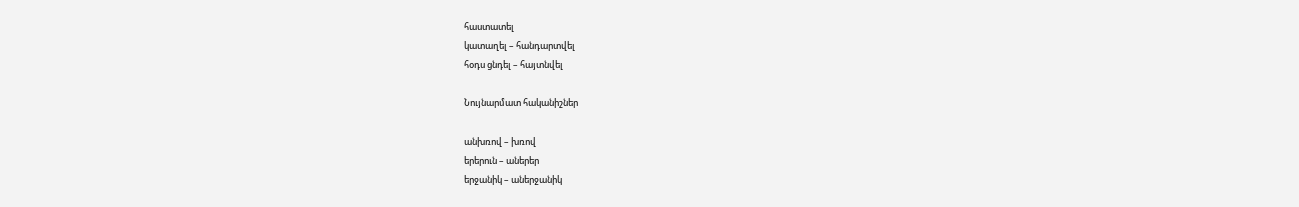հաստատել
կատաղել – հանդարտվել
հօդս ցնդել – հայտնվել

Նույնարմատ հականիշներ

անխռով – խռով
երերուն – աներեր
երջանիկ – աներջանիկ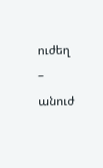ուժեղ – անուժ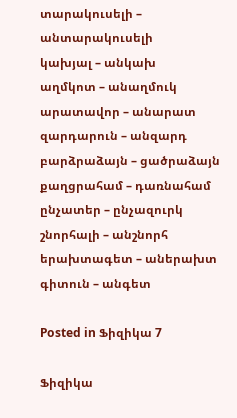տարակուսելի – անտարակուսելի
կախյալ – անկախ
աղմկոտ – անաղմուկ
արատավոր – անարատ
զարդարուն – անզարդ
բարձրաձայն – ցածրաձայն
քաղցրահամ – դառնահամ
ընչատեր – ընչազուրկ
շնորհալի – անշնորհ
երախտագետ – աներախտ
գիտուն – անգետ

Posted in Ֆիզիկա 7

Ֆիզիկա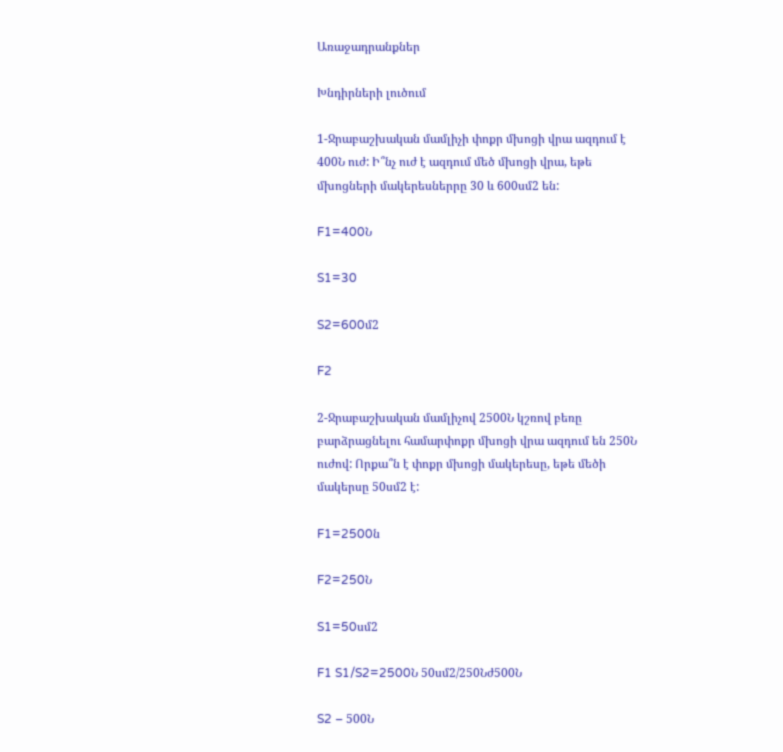Առաջադրանքներ

Խնդիրների լուծում

1-Ջրաբաշխական մամլիչի փոքր մխոցի վրա ազդում է 400Ն ուժ: Ի՞նչ ուժ է ազդում մեծ մխոցի վրա, եթե մխոցների մակերեսներրը 30 և 600սմ2 են:

F1=400Ն

S1=30

S2=600մ2

F2

2-Ջրաբաշխական մամլիչով 2500Ն կշռով բեռը բարձրացնելու համարփոքր մխոցի վրա ազդում են 250Ն ուժով: Որքա՞ն է փոքր մխոցի մակերեսը, եթե մեծի մակերսը 50սմ2 է:

F1=2500ն

F2=250Ն

S1=50սմ2

F1 S1/S2=2500Ն 50սմ2/250Նժ500Ն

S2 – 500Ն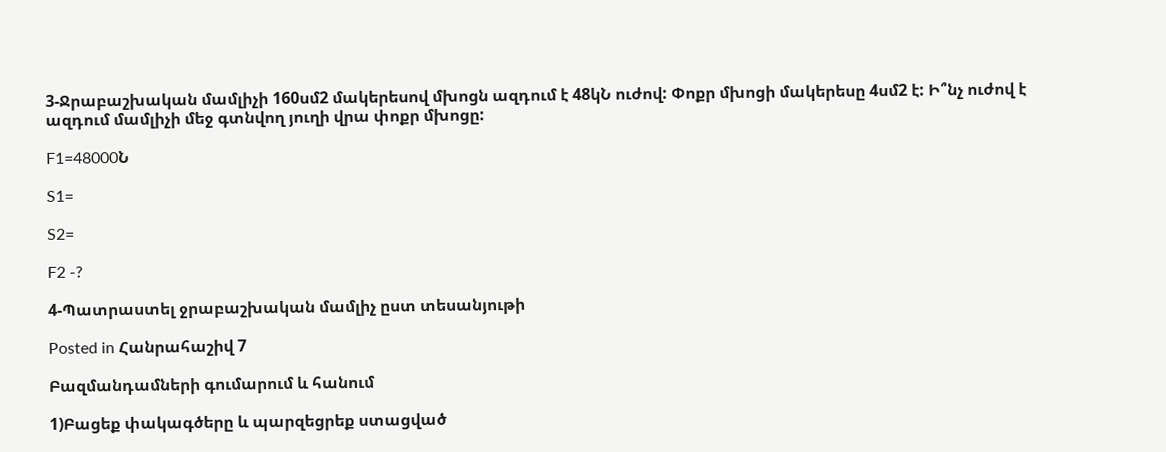3-Ջրաբաշխական մամլիչի 160սմ2 մակերեսով մխոցն ազդում է 48կՆ ուժով: Փոքր մխոցի մակերեսը 4սմ2 է: Ի՞նչ ուժով է ազդում մամլիչի մեջ գտնվող յուղի վրա փոքր մխոցը:

F1=48000Ն

S1=

S2=

F2 -?

4-Պատրաստել ջրաբաշխական մամլիչ ըստ տեսանյութի

Posted in Հանրահաշիվ 7

Բազմանդամների գումարում և հանում

1)Բացեք փակագծերը և պարզեցրեք ստացված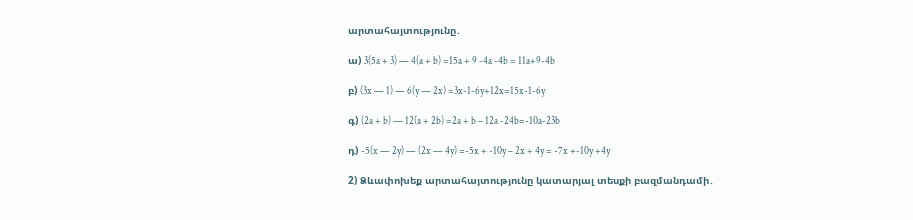արտահայտությունը․

ա) 3(5a + 3) — 4(a + b) =15a + 9 -4a -4b = 11a+9-4b

բ) (3x — 1) — 6(y — 2x) =3x-1-6y+12x=15x-1-6y

գ) (2a + b) — 12(a + 2b) =2a + b – 12a -24b=-10a-23b

դ) -5(x — 2y) — (2x — 4y) =-5x + -10y – 2x + 4y = -7x +-10y +4y

2) Ձևափոխեք արտահայտությունը կատարյալ տեսքի բազմանդամի․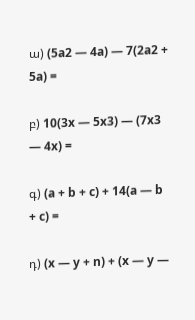ա) (5a2 — 4a) — 7(2a2 + 5a) =

բ) 10(3x — 5x3) — (7x3 — 4x) =

գ) (a + b + c) + 14(a — b + c) =

դ) (x — y + n) + (x — y —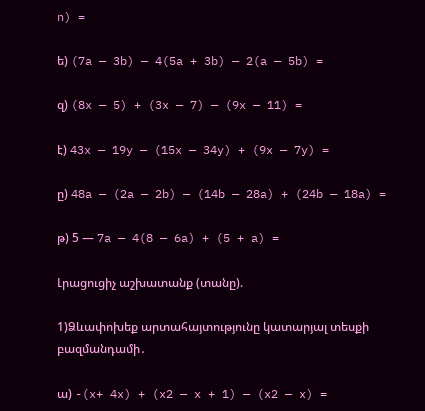n) =

ե) (7a — 3b) — 4(5a + 3b) — 2(a — 5b) =

զ) (8x — 5) + (3x — 7) — (9x — 11) =

է) 43x — 19y — (15x — 34y) + (9x — 7y) =

ը) 48a — (2a — 2b) — (14b — 28a) + (24b — 18a) =

թ) 5 — 7a — 4(8 — 6a) + (5 + a) =

Լրացուցիչ աշխատանք (տանը).

1)Ձևափոխեք արտահայտությունը կատարյալ տեսքի բազմանդամի․

ա) -(x+ 4x) + (x2 — x + 1) — (x2 — x) =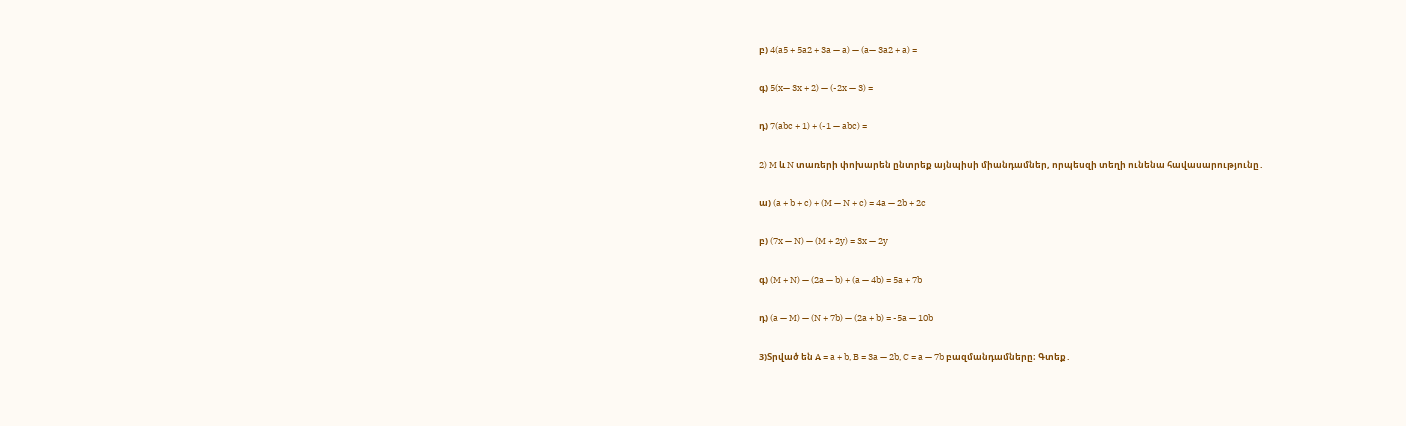բ) 4(a5 + 5a2 + 3a — a) — (a— 3a2 + a) =

գ) 5(x— 3x + 2) — (-2x — 3) =

դ) 7(abc + 1) + (-1 — abc) =

2) M և N տառերի փոխարեն ընտրեք այնպիսի միանդամներ, որպեսզի տեղի ունենա հավասարությունը․

ա) (a + b + c) + (M — N + c) = 4a — 2b + 2c

բ) (7x — N) — (M + 2y) = 3x — 2y

գ) (M + N) — (2a — b) + (a — 4b) = 5a + 7b

դ) (a — M) — (N + 7b) — (2a + b) = -5a — 10b

3)Տրված են A = a + b, B = 3a — 2b, C = a — 7b բազմանդամները։ Գտեք․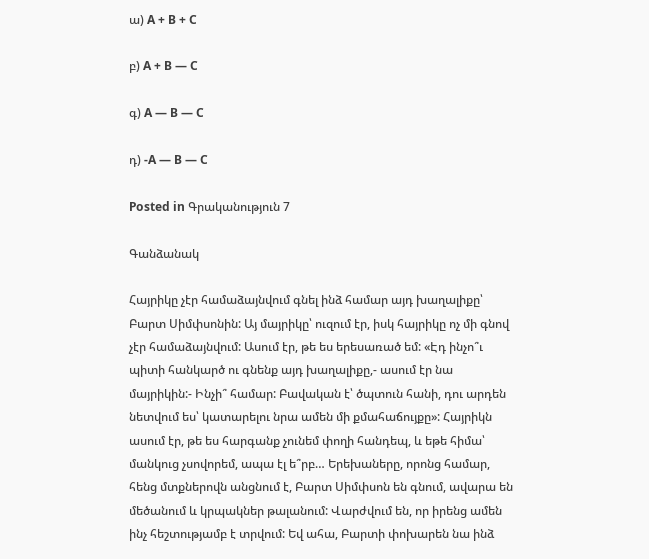ա) A + B + C

բ) A + B — C

գ) A — B — C

դ) -A — B — C

Posted in Գրականություն 7

Գանձանակ

Հայրիկը չէր համաձայնվում գնել ինձ համար այդ խաղալիքը՝ Բարտ Սիմփսոնին: Այ մայրիկը՝ ուզում էր, իսկ հայրիկը ոչ մի գնով չէր համաձայնվում: Ասում էր, թե ես երեսառած եմ: «Էդ ինչո՞ւ պիտի հանկարծ ու գնենք այդ խաղալիքը,- ասում էր նա մայրիկին:- Ինչի՞ համար: Բավական է՝ ծպտուն հանի, դու արդեն նետվում ես՝ կատարելու նրա ամեն մի քմահաճույքը»: Հայրիկն ասում էր, թե ես հարգանք չունեմ փողի հանդեպ, և եթե հիմա՝ մանկուց չսովորեմ, ապա էլ ե՞րբ… Երեխաները, որոնց համար, հենց մտքներովն անցնում է, Բարտ Սիմփսոն են գնում, ավարա են մեծանում և կրպակներ թալանում: Վարժվում են, որ իրենց ամեն ինչ հեշտությամբ է տրվում: Եվ ահա, Բարտի փոխարեն նա ինձ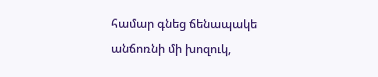համար գնեց ճենապակե անճոռնի մի խոզուկ,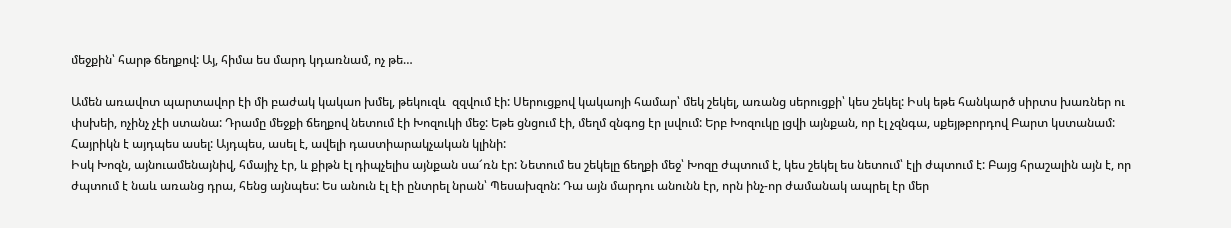մեջքին՝ հարթ ճեղքով: Այ, հիմա ես մարդ կդառնամ, ոչ թե…

Ամեն առավոտ պարտավոր էի մի բաժակ կակաո խմել, թեկուզև  զզվում էի: Սերուցքով կակաոյի համար՝ մեկ շեկել, առանց սերուցքի՝ կես շեկել: Իսկ եթե հանկարծ սիրտս խառներ ու փսխեի, ոչինչ չէի ստանա: Դրամը մեջքի ճեղքով նետում էի Խոզուկի մեջ: Եթե ցնցում էի, մեղմ զնգոց էր լսվում: Երբ Խոզուկը լցվի այնքան, որ էլ չզնգա, սքեյթբորդով Բարտ կստանամ: Հայրիկն է այդպես ասել: Այդպես, ասել է, ավելի դաստիարակչական կլինի:
Իսկ Խոզն, այնուամենայնիվ, հմայիչ էր, և քիթն էլ դիպչելիս այնքան սա՜ռն էր: Նետում ես շեկելը ճեղքի մեջ՝ Խոզը ժպտում է, կես շեկել ես նետում՝ էլի ժպտում է: Բայց հրաշալին այն է, որ ժպտում է նաև առանց դրա, հենց այնպես: Ես անուն էլ էի ընտրել նրան՝ Պեսախզոն: Դա այն մարդու անունն էր, որն ինչ-որ ժամանակ ապրել էր մեր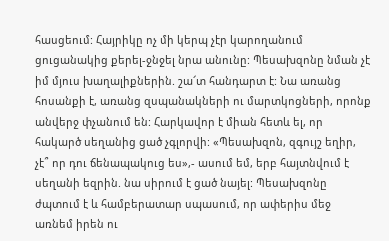հասցեում: Հայրիկը ոչ մի կերպ չէր կարողանում ցուցանակից քերել-ջնջել նրա անունը: Պեսախզոնը նման չէ իմ մյուս խաղալիքներին. շա՜տ հանդարտ է: Նա առանց հոսանքի է, առանց զսպանակների ու մարտկոցների, որոնք անվերջ փչանում են: Հարկավոր է միան հետև ել, որ հակարծ սեղանից ցած չգլորվի: «Պեսախզոն, զգույշ եղիր, չէ՞ որ դու ճենապակուց ես»,- ասում եմ, երբ հայտնվում է սեղանի եզրին. նա սիրում է ցած նայել: Պեսախզոնը ժպտում է և համբերատար սպասում, որ ափերիս մեջ առնեմ իրեն ու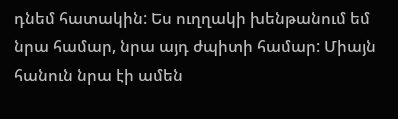դնեմ հատակին: Ես ուղղակի խենթանում եմ նրա համար, նրա այդ ժպիտի համար: Միայն հանուն նրա էի ամեն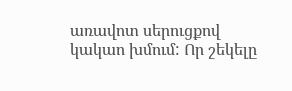առավոտ սերուցքով կակաո խմում: Որ շեկելը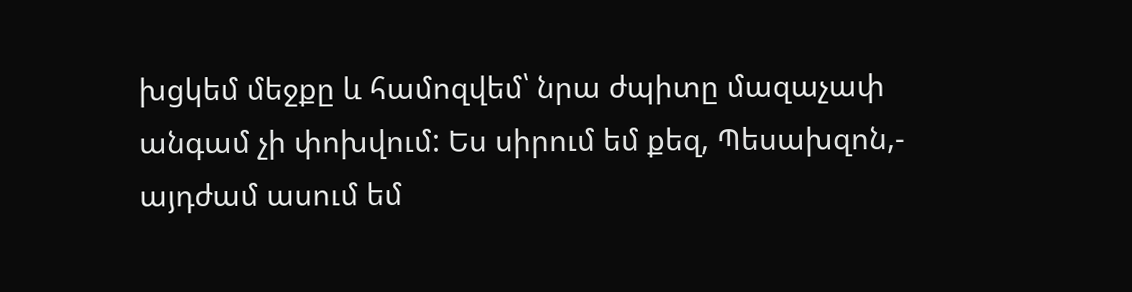խցկեմ մեջքը և համոզվեմ՝ նրա ժպիտը մազաչափ անգամ չի փոխվում: Ես սիրում եմ քեզ, Պեսախզոն,- այդժամ ասում եմ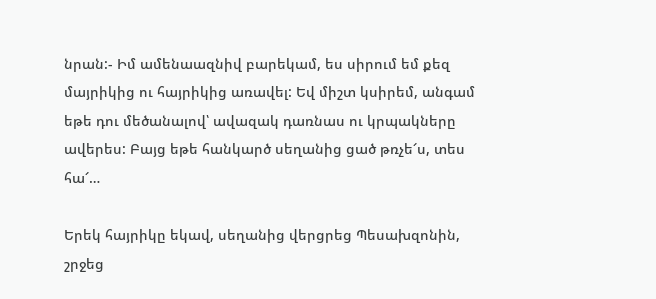նրան:- Իմ ամենաազնիվ բարեկամ, ես սիրում եմ քեզ մայրիկից ու հայրիկից առավել: Եվ միշտ կսիրեմ, անգամ եթե դու մեծանալով՝ ավազակ դառնաս ու կրպակները ավերես: Բայց եթե հանկարծ սեղանից ցած թռչե՜ս, տես հա՜…

Երեկ հայրիկը եկավ, սեղանից վերցրեց Պեսախզոնին, շրջեց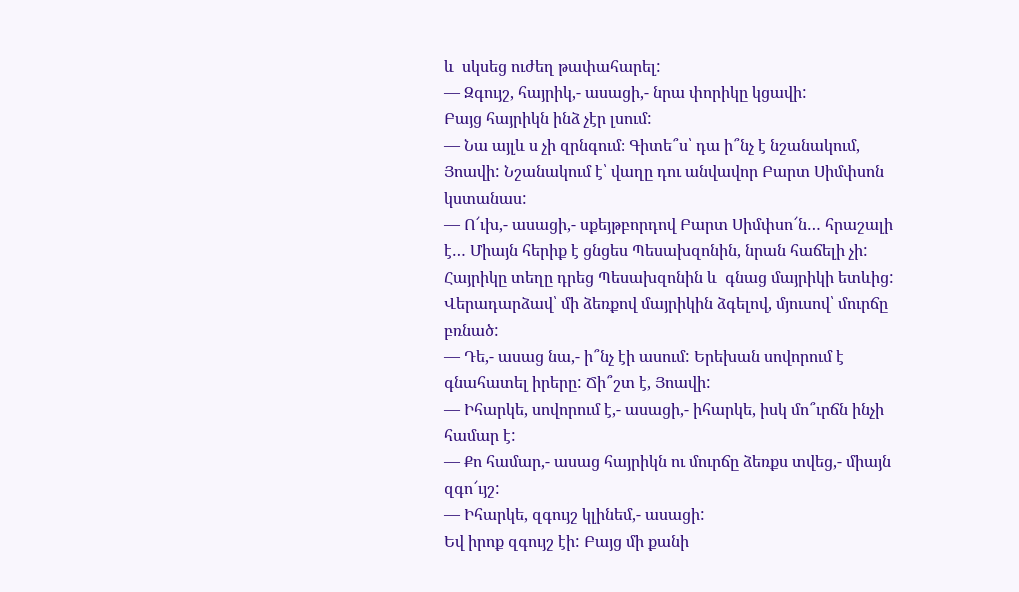և  սկսեց ուժեղ թափահարել:
— Զգույշ, հայրիկ,- ասացի,- նրա փորիկը կցավի:
Բայց հայրիկն ինձ չէր լսում:
— Նա այլև ս չի զրնգում։ Գիտե՞ս՝ դա ի՞նչ է նշանակում, Յոավի: Նշանակում է՝ վաղը դու անվավոր Բարտ Սիմփսոն կստանաս:
— Ո՜ւխ,- ասացի,- սքեյթբորդով Բարտ Սիմփսո՜ն… հրաշալի է… Միայն հերիք է ցնցես Պեսախզոնին, նրան հաճելի չի:
Հայրիկը տեղը դրեց Պեսախզոնին և  գնաց մայրիկի ետևից: Վերադարձավ՝ մի ձեռքով մայրիկին ձգելով, մյուսով՝ մուրճը բռնած:
— Դե,- ասաց նա,- ի՞նչ էի ասում: Երեխան սովորում է գնահատել իրերը: Ճի՞շտ է, Յոավի:
— Իհարկե, սովորում է,- ասացի,- իհարկե, իսկ մո՞ւրճն ինչի համար է:
— Քո համար,- ասաց հայրիկն ու մուրճը ձեռքս տվեց,- միայն զգո՜ւյշ:
— Իհարկե, զգույշ կլինեմ,- ասացի:
Եվ իրոք զգույշ էի: Բայց մի քանի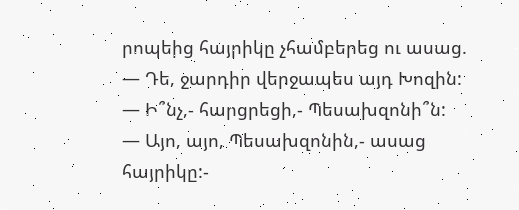րոպեից հայրիկը չհամբերեց ու ասաց.
— Դե, ջարդիր վերջապես այդ Խոզին:
— Ի՞նչ,- հարցրեցի,- Պեսախզոնի՞ն:
— Այո, այո, Պեսախզոնին,- ասաց հայրիկը:-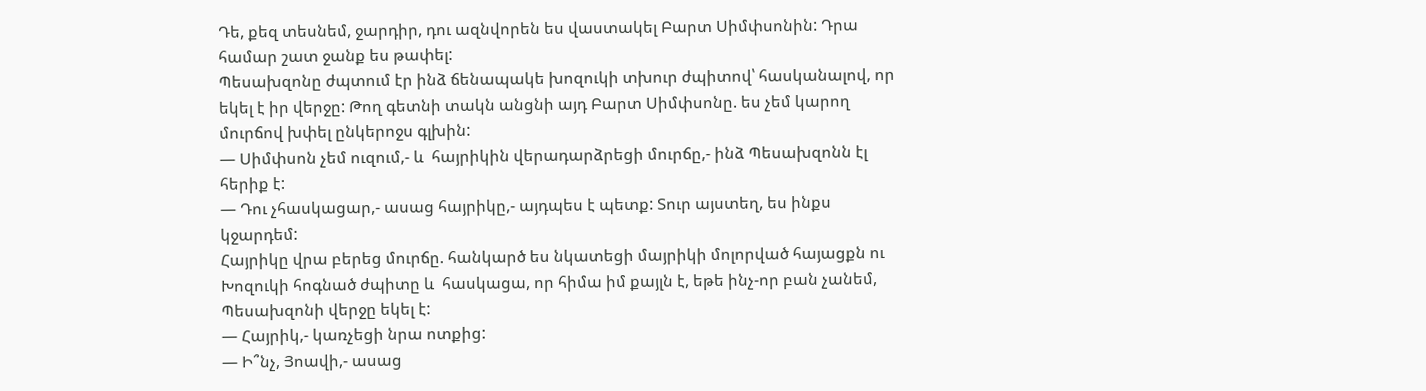Դե, քեզ տեսնեմ, ջարդիր, դու ազնվորեն ես վաստակել Բարտ Սիմփսոնին: Դրա համար շատ ջանք ես թափել:
Պեսախզոնը ժպտում էր ինձ ճենապակե խոզուկի տխուր ժպիտով՝ հասկանալով, որ եկել է իր վերջը: Թող գետնի տակն անցնի այդ Բարտ Սիմփսոնը. ես չեմ կարող մուրճով խփել ընկերոջս գլխին:
— Սիմփսոն չեմ ուզում,- և  հայրիկին վերադարձրեցի մուրճը,- ինձ Պեսախզոնն էլ հերիք է:
— Դու չհասկացար,- ասաց հայրիկը,- այդպես է պետք: Տուր այստեղ, ես ինքս կջարդեմ:
Հայրիկը վրա բերեց մուրճը. հանկարծ ես նկատեցի մայրիկի մոլորված հայացքն ու Խոզուկի հոգնած ժպիտը և  հասկացա, որ հիմա իմ քայլն է, եթե ինչ-որ բան չանեմ, Պեսախզոնի վերջը եկել է:
— Հայրիկ,- կառչեցի նրա ոտքից:
— Ի՞նչ, Յոավի,- ասաց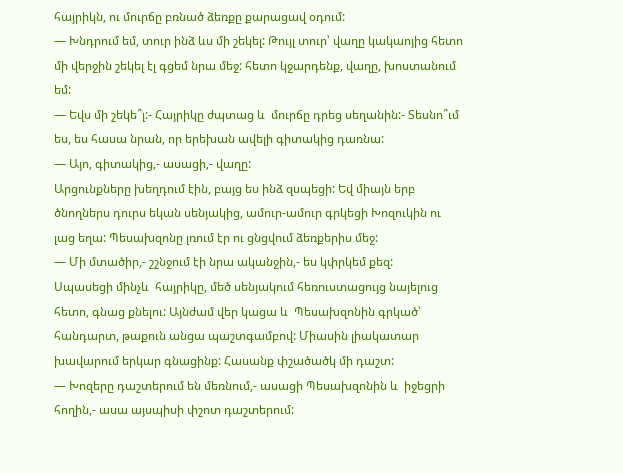հայրիկն, ու մուրճը բռնած ձեռքը քարացավ օդում:
— Խնդրում եմ, տուր ինձ ևս մի շեկել: Թույլ տուր՝ վաղը կակաոյից հետո մի վերջին շեկել էլ գցեմ նրա մեջ: հետո կջարդենք, վաղը, խոստանում եմ:
— Եվս մի շեկե՞լ:- Հայրիկը ժպտաց և  մուրճը դրեց սեղանին:- Տեսնո՞ւմ ես, ես հասա նրան, որ երեխան ավելի գիտակից դառնա:
— Այո, գիտակից,- ասացի,- վաղը:
Արցունքները խեղդում էին, բայց ես ինձ զսպեցի: Եվ միայն երբ ծնողներս դուրս եկան սենյակից, ամուր-ամուր գրկեցի Խոզուկին ու լաց եղա: Պեսախզոնը լռում էր ու ցնցվում ձեռքերիս մեջ:
— Մի մտածիր,- շշնջում էի նրա ականջին,- ես կփրկեմ քեզ:
Սպասեցի մինչև  հայրիկը, մեծ սենյակում հեռուստացույց նայելուց հետո, գնաց քնելու: Այնժամ վեր կացա և  Պեսախզոնին գրկած՝ հանդարտ, թաքուն անցա պաշտգամբով: Միասին լիակատար խավարում երկար գնացինք: Հասանք փշածածկ մի դաշտ:
— Խոզերը դաշտերում են մեռնում,- ասացի Պեսախզոնին և  իջեցրի հողին,- ասա այսպիսի փշոտ դաշտերում: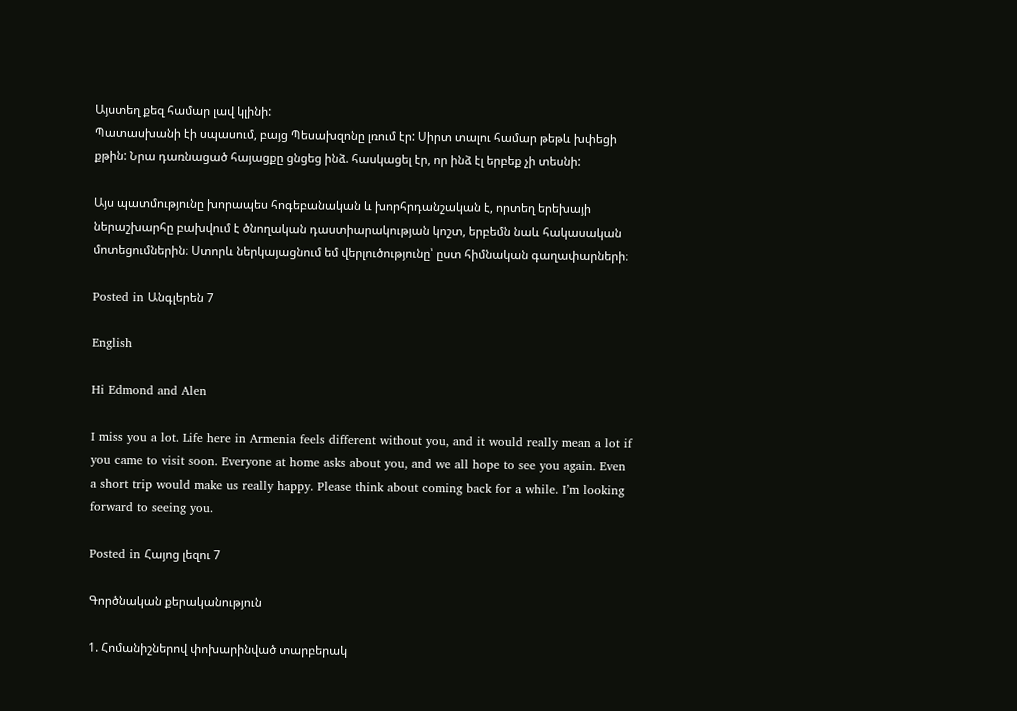Այստեղ քեզ համար լավ կլինի:
Պատասխանի էի սպասում, բայց Պեսախզոնը լռում էր: Սիրտ տալու համար թեթև խփեցի քթին: Նրա դառնացած հայացքը ցնցեց ինձ. հասկացել էր, որ ինձ էլ երբեք չի տեսնի:

Այս պատմությունը խորապես հոգեբանական և խորհրդանշական է, որտեղ երեխայի ներաշխարհը բախվում է ծնողական դաստիարակության կոշտ, երբեմն նաև հակասական մոտեցումներին։ Ստորև ներկայացնում եմ վերլուծությունը՝ ըստ հիմնական գաղափարների։

Posted in Անգլերեն 7

English

Hi Edmond and Alen

I miss you a lot. Life here in Armenia feels different without you, and it would really mean a lot if you came to visit soon. Everyone at home asks about you, and we all hope to see you again. Even a short trip would make us really happy. Please think about coming back for a while. I’m looking forward to seeing you.

Posted in Հայոց լեզու 7

Գործնական քերականություն

1. Հոմանիշներով փոխարինված տարբերակ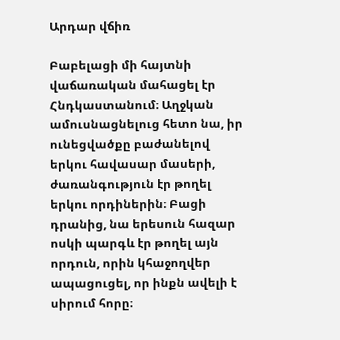Արդար վճիռ

Բաբելացի մի հայտնի վաճառական մահացել էր Հնդկաստանում։ Աղջկան ամուսնացնելուց հետո նա, իր ունեցվածքը բաժանելով երկու հավասար մասերի, ժառանգություն էր թողել երկու որդիներին։ Բացի դրանից, նա երեսուն հազար ոսկի պարգև էր թողել այն որդուն, որին կհաջողվեր ապացուցել, որ ինքն ավելի է սիրում հորը։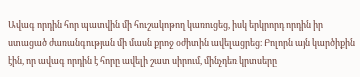Ավագ որդին հոր պատվին մի հուշակոթող կառուցեց, իսկ երկրորդ որդին իր ստացած ժառանգության մի մասն քրոջ օժիտին ավելացրեց։ Բոլորն այն կարծիքին էին, որ ավագ որդին է հորը ավելի շատ սիրում, մինչդեռ կրտսերը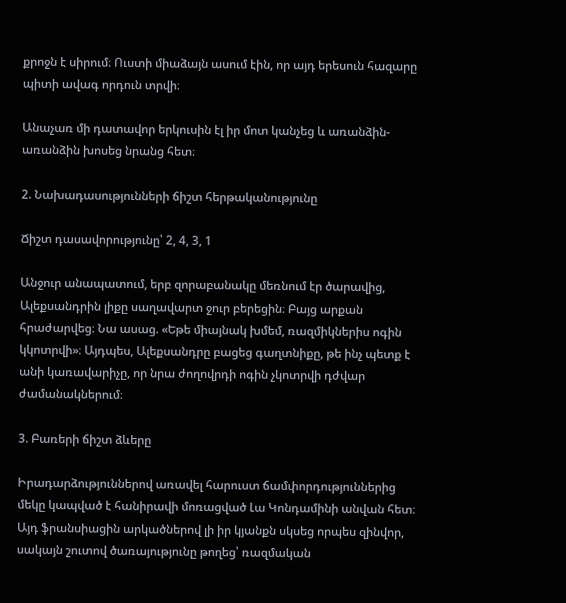քրոջն է սիրում։ Ուստի միաձայն ասում էին, որ այդ երեսուն հազարը պիտի ավագ որդուն տրվի։

Անաչառ մի դատավոր երկուսին էլ իր մոտ կանչեց և առանձին-առանձին խոսեց նրանց հետ։

2. Նախադասությունների ճիշտ հերթականությունը

Ճիշտ դասավորությունը՝ 2, 4, 3, 1

Անջուր անապատում, երբ զորաբանակը մեռնում էր ծարավից, Ալեքսանդրին լիքը սաղավարտ ջուր բերեցին։ Բայց արքան հրաժարվեց։ Նա ասաց. «Եթե միայնակ խմեմ, ռազմիկներիս ոգին կկոտրվի»։ Այդպես, Ալեքսանդրը բացեց գաղտնիքը, թե ինչ պետք է անի կառավարիչը, որ նրա ժողովրդի ոգին չկոտրվի դժվար ժամանակներում։

3. Բառերի ճիշտ ձևերը

Իրադարձություններով առավել հարուստ ճամփորդություններից մեկը կապված է հանիրավի մոռացված Լա Կոնդամինի անվան հետ։ Այդ ֆրանսիացին արկածներով լի իր կյանքն սկսեց որպես զինվոր, սակայն շուտով ծառայությունը թողեց՝ ռազմական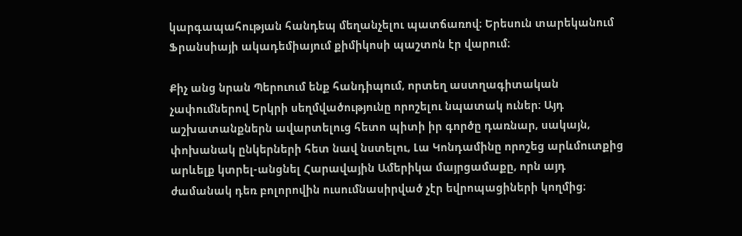կարգապահության հանդեպ մեղանչելու պատճառով։ Երեսուն տարեկանում Ֆրանսիայի ակադեմիայում քիմիկոսի պաշտոն էր վարում։

Քիչ անց նրան Պերուում ենք հանդիպում, որտեղ աստղագիտական չափումներով Երկրի սեղմվածությունը որոշելու նպատակ ուներ։ Այդ աշխատանքներն ավարտելուց հետո պիտի իր գործը դառնար, սակայն, փոխանակ ընկերների հետ նավ նստելու, Լա Կոնդամինը որոշեց արևմուտքից արևելք կտրել-անցնել Հարավային Ամերիկա մայրցամաքը, որն այդ ժամանակ դեռ բոլորովին ուսումնասիրված չէր եվրոպացիների կողմից։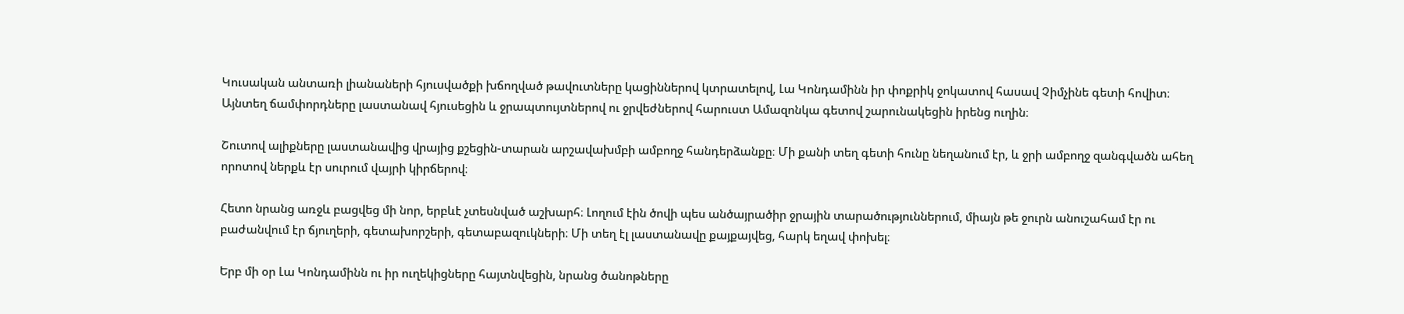Կուսական անտառի լիանաների հյուսվածքի խճողված թավուտները կացիններով կտրատելով, Լա Կոնդամինն իր փոքրիկ ջոկատով հասավ Չիմչինե գետի հովիտ։ Այնտեղ ճամփորդները լաստանավ հյուսեցին և ջրապտույտներով ու ջրվեժներով հարուստ Ամազոնկա գետով շարունակեցին իրենց ուղին։

Շուտով ալիքները լաստանավից վրայից քշեցին-տարան արշավախմբի ամբողջ հանդերձանքը։ Մի քանի տեղ գետի հունը նեղանում էր, և ջրի ամբողջ զանգվածն ահեղ որոտով ներքև էր սուրում վայրի կիրճերով։

Հետո նրանց առջև բացվեց մի նոր, երբևէ չտեսնված աշխարհ։ Լողում էին ծովի պես անծայրածիր ջրային տարածություններում, միայն թե ջուրն անուշահամ էր ու բաժանվում էր ճյուղերի, գետախորշերի, գետաբազուկների։ Մի տեղ էլ լաստանավը քայքայվեց, հարկ եղավ փոխել։

Երբ մի օր Լա Կոնդամինն ու իր ուղեկիցները հայտնվեցին, նրանց ծանոթները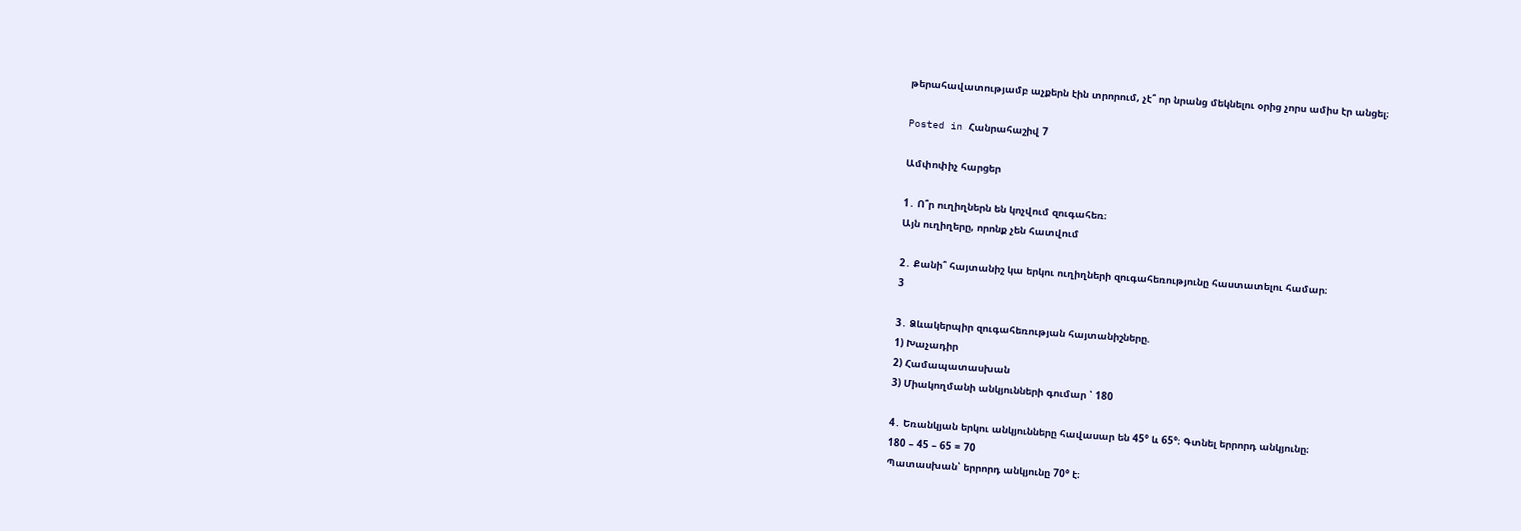թերահավատությամբ աչքերն էին տրորում, չէ՞ որ նրանց մեկնելու օրից չորս ամիս էր անցել։

Posted in Հանրահաշիվ 7

Ամփոփիչ հարցեր

1․ Ո՞ր ուղիղներն են կոչվում զուգահեռ։
Այն ուղիղերը, որոնք չեն հատվում

2․ Քանի՞ հայտանիշ կա երկու ուղիղների զուգահեռությունը հաստատելու համար։
3

3․ Ձևակերպիր զուգահեռության հայտանիշները.
1) Խաչադիր
2) Համապատասխան
3) Միակողմանի անկյունների գումար ՝ 180

4․ Եռանկյան երկու անկյունները հավասար են 45° և 65°։ Գտնել երրորդ անկյունը։
180 – 45 – 65 = 70
Պատասխան՝ երրորդ անկյունը 70° է։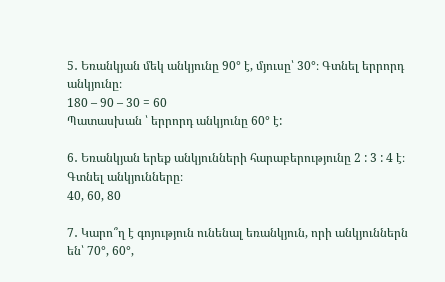5․ Եռանկյան մեկ անկյունը 90° է, մյուսը՝ 30°։ Գտնել երրորդ անկյունը։
180 – 90 – 30 = 60
Պատասխան ՝ երրորդ անկյունը 60° է:

6․ Եռանկյան երեք անկյունների հարաբերությունը 2 : 3 : 4 է։ Գտնել անկյունները։
40, 60, 80

7․ Կարո՞ղ է գոյություն ունենալ եռանկյուն, որի անկյուններն են՝ 70°, 60°,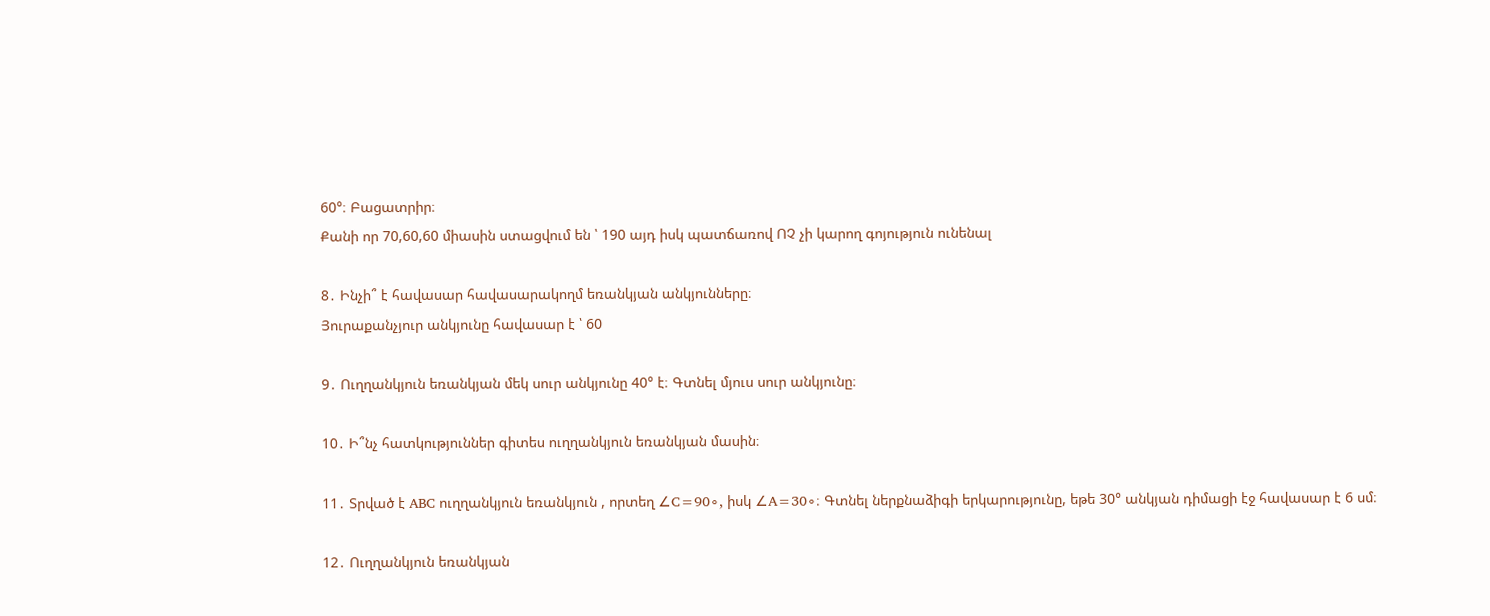60°։ Բացատրիր։
Քանի որ 70,60,60 միասին ստացվում են ՝ 190 այդ իսկ պատճառով ՈՉ չի կարող գոյություն ունենալ

8․ Ինչի՞ է հավասար հավասարակողմ եռանկյան անկյունները։
Յուրաքանչյուր անկյունը հավասար է ՝ 60

9․ Ուղղանկյուն եռանկյան մեկ սուր անկյունը 40° է։ Գտնել մյուս սուր անկյունը։

10․ Ի՞նչ հատկություններ գիտես ուղղանկյուն եռանկյան մասին։

11․ Տրված է ABC ուղղանկյուն եռանկյուն , որտեղ ∠C=90∘, իսկ ∠A=30∘։ Գտնել ներքնաձիգի երկարությունը, եթե 30° անկյան դիմացի էջ հավասար է 6 սմ։

12․ Ուղղանկյուն եռանկյան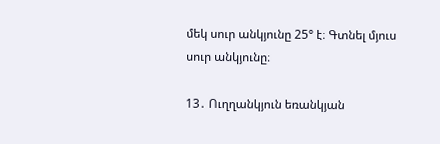մեկ սուր անկյունը 25° է։ Գտնել մյուս սուր անկյունը։

13․ Ուղղանկյուն եռանկյան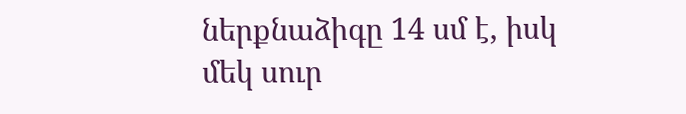ներքնաձիգը 14 սմ է, իսկ մեկ սուր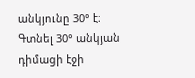անկյունը 30° է։
Գտնել 30° անկյան դիմացի էջի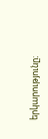երկարությունը։